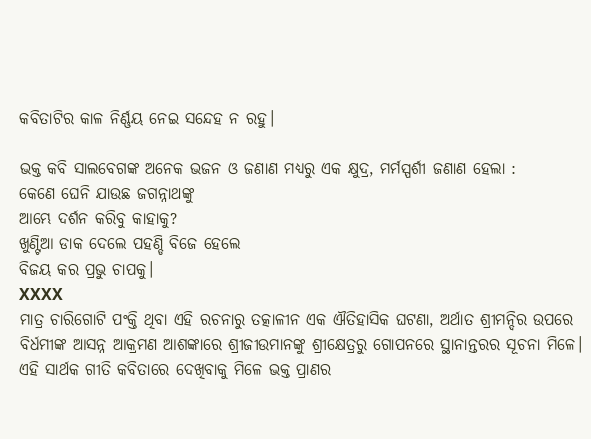କବିତାଟିର କାଳ ନିର୍ଣ୍ଣୟ ନେଇ ସନ୍ଦେହ ନ ରହୁ।

ଭକ୍ତ କବି ସାଲବେଗଙ୍କ ଅନେକ ଭଜନ ଓ ଜଣାଣ ମଧ୍ୟରୁ ଏକ କ୍ଷୁଦ୍ର, ମର୍ମସ୍ପର୍ଶୀ ଜଣାଣ ହେଲା :
କେଣେ ଘେନି ଯାଉଛ ଜଗନ୍ନାଥଙ୍କୁ
ଆମ୍ଭେ ଦର୍ଶନ କରିବୁ କାହାକୁ?
ଖୁଣ୍ଟିଆ ଡାକ ଦେଲେ ପହଣ୍ଡି ବିଜେ ହେଲେ
ବିଜୟ କର ପ୍ରଭୁ ଚାପକୁ।
XXXX
ମାତ୍ର ଚାରିଗୋଟି ପଂକ୍ତି ଥିବା ଏହି ରଚନାରୁ ତତ୍କାଳୀନ ଏକ ଐତିହାସିକ ଘଟଣା, ଅର୍ଥାତ ଶ୍ରୀମନ୍ଦିର ଉପରେ ବିର୍ଧମୀଙ୍କ ଆସନ୍ନ ଆକ୍ରମଣ ଆଶଙ୍କାରେ ଶ୍ରୀଜୀଉମାନଙ୍କୁ ଶ୍ରୀକ୍ଷେତ୍ରରୁ ଗୋପନରେ ସ୍ଥାନାନ୍ତରର ସୂଚନା ମିଳେ। ଏହି ସାର୍ଥକ ଗୀତି କବିତାରେ ଦେଖିବାକୁ ମିଳେ ଭକ୍ତ ପ୍ରାଣର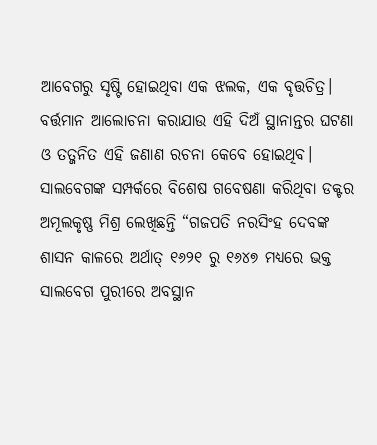ଆବେଗରୁ ସୃଷ୍ଟି ହୋଇଥିବା ଏକ ଝଲକ, ଏକ ବୃତ୍ତଚିତ୍ର।
ବର୍ତ୍ତମାନ ଆଲୋଚନା କରାଯାଉ ଏହି ଦିଅଁ ସ୍ଥାନାନ୍ତର ଘଟଣା ଓ ତତ୍ଜନିତ ଏହି ଜଣାଣ ରଚନା କେବେ ହୋଇଥିବ। ସାଲବେଗଙ୍କ ସମ୍ପର୍କରେ ବିଶେଷ ଗବେଷଣା କରିଥିବା ଡକ୍ଟର ଅମୂଲକୃଷ୍ଣ ମିଶ୍ର ଲେଖିଛନ୍ତି “ଗଜପତି ନରସିଂହ ଦେବଙ୍କ ଶାସନ କାଳରେ ଅର୍ଥାତ୍ ୧୬୨୧ ରୁ ୧୬୪୭ ମଧ୍ୟରେ ଭକ୍ତ ସାଲବେଗ ପୁରୀରେ ଅବସ୍ଥାନ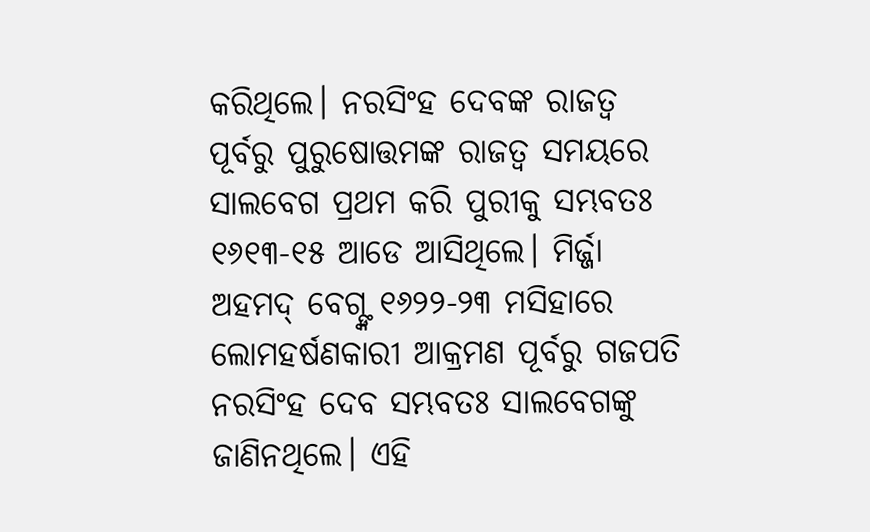କରିଥିଲେ। ନରସିଂହ ଦେବଙ୍କ ରାଜତ୍ୱ ପୂର୍ବରୁ ପୁରୁଷୋତ୍ତମଙ୍କ ରାଜତ୍ୱ ସମୟରେ ସାଲବେଗ ପ୍ରଥମ କରି ପୁରୀକୁ ସମ୍ଭବତଃ ୧୬୧୩-୧୫ ଆଡେ ଆସିଥିଲେ। ମିର୍ଜ୍ଜା ଅହମଦ୍ ବେଗ୍ଙ୍କ ୧୬୨୨-୨୩ ମସିହାରେ ଲୋମହର୍ଷଣକାରୀ ଆକ୍ରମଣ ପୂର୍ବରୁ ଗଜପତି ନରସିଂହ ଦେବ ସମ୍ଭବତଃ ସାଲବେଗଙ୍କୁ ଜାଣିନଥିଲେ। ଏହି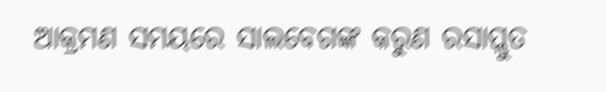ଆକ୍ରମଣ ସମୟରେ ସାଲବେଗଙ୍କ କରୁଣ ରସାପ୍ଲୁତ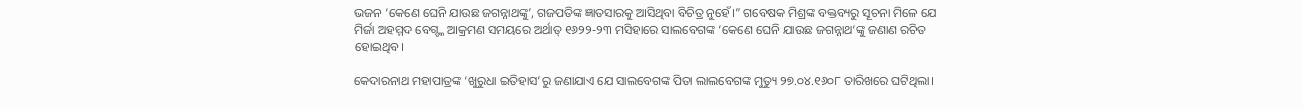ଭଜନ ‘କେଣେ ଘେନି ଯାଉଛ ଜଗନ୍ନାଥଙ୍କୁ’, ଗଜପତିଙ୍କ ଜ୍ଞାତସାରକୁ ଆସିଥିବା ବିଚିତ୍ର ନୁହେଁ।” ଗବେଷକ ମିଶ୍ରଙ୍କ ବକ୍ତବ୍ୟରୁ ସୂଚନା ମିଳେ ଯେ ମିର୍ଜା ଅହମ୍ମଦ ବେଗ୍ଙ୍କ ଆକ୍ରମଣ ସମୟରେ ଅର୍ଥାତ୍ ୧୬୨୨-୨୩ ମସିହାରେ ସାଲବେଗଙ୍କ ‘କେଣେ ଘେନି ଯାଉଛ ଜଗନ୍ନାଥ‘ଙ୍କୁ ଜଣାଣ ରଚିତ ହୋଇଥିବ।

କେଦାରନାଥ ମହାପାତ୍ରଙ୍କ ‘ଖୁରୁଧା ଇତିହାସ’ରୁ ଜଣାଯାଏ ଯେ ସାଲବେଗଙ୍କ ପିତା ଲାଲବେଗଙ୍କ ମୁତ୍ୟୁ ୨୭.୦୪.୧୬୦୮ ତାରିଖରେ ଘଟିଥିଲା।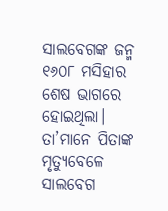ସାଲବେଗଙ୍କ ଜନ୍ମ ୧୬୦୮ ମସିହାର ଶେଷ ଭାଗରେ ହୋଇଥିଲା। ତା’ମାନେ ପିତାଙ୍କ ମୃତ୍ୟୁବେଳେ ସାଲବେଗ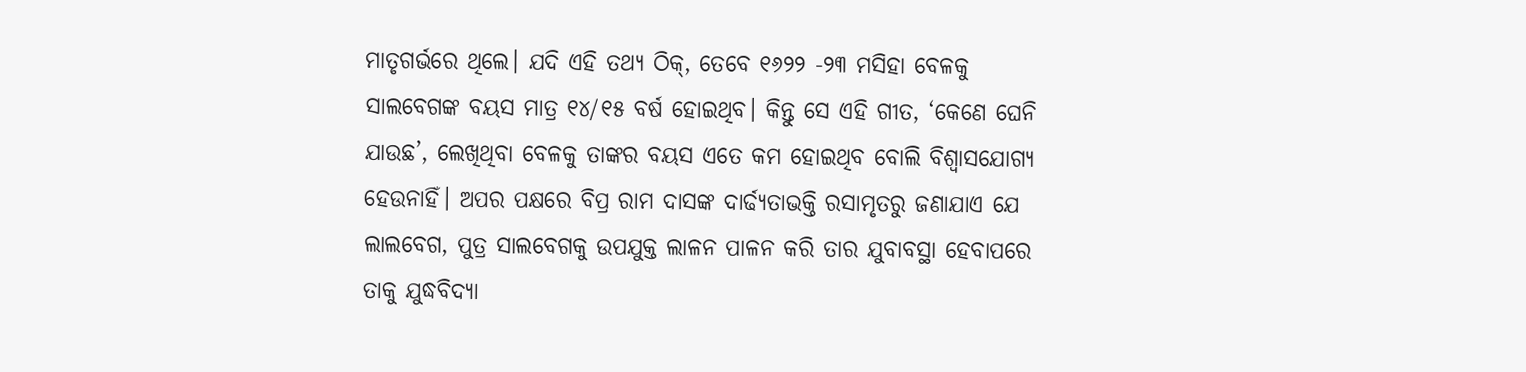ମାତୃଗର୍ଭରେ ଥିଲେ। ଯଦି ଏହି ତଥ୍ୟ ଠିକ୍, ତେବେ ୧୬୨୨ -୨୩ ମସିହା ବେଳକୁ ସାଲବେଗଙ୍କ ବୟସ ମାତ୍ର ୧୪/୧୫ ବର୍ଷ ହୋଇଥିବ। କିନ୍ତୁ ସେ ଏହି ଗୀତ, ‘କେଣେ ଘେନି ଯାଉଛ’, ଲେଖିଥିବା ବେଳକୁ ତାଙ୍କର ବୟସ ଏତେ କମ ହୋଇଥିବ ବୋଲି ବିଶ୍ୱାସଯୋଗ୍ୟ ହେଉନାହିଁ। ଅପର ପକ୍ଷରେ ବିପ୍ର ରାମ ଦାସଙ୍କ ଦାର୍ଢ୍ୟତାଭକ୍ତି ରସାମୃତରୁ ଜଣାଯାଏ ଯେ ଲାଲବେଗ, ପୁତ୍ର ସାଲବେଗକୁ ଉପଯୁକ୍ତ ଲାଳନ ପାଳନ କରି ତାର ଯୁବାବସ୍ଥା ହେବାପରେ ତାକୁ ଯୁଦ୍ଧବିଦ୍ୟା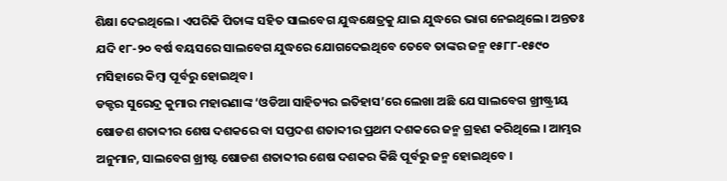ଶିକ୍ଷା ଦେଇଥିଲେ। ଏପରିକି ପିତାଙ୍କ ସହିତ ସାଲବେଗ ଯୁଦ୍ଧକ୍ଷେତ୍ରକୁ ଯାଇ ଯୁଦ୍ଧରେ ଭାଗ ନେଇଥିଲେ। ଅନ୍ତତଃ ଯଦି ୧୮-୨୦ ବର୍ଷ ବୟସରେ ସାଲବେଗ ଯୁଦ୍ଧରେ ଯୋଗଦେଇଥିବେ ତେବେ ତାଙ୍କର ଜନ୍ମ ୧୫୮୮-୧୫୯୦ ମସିହାରେ କିମ୍ବା ପୂର୍ବରୁ ହୋଇଥିବ।
ଡକ୍ଟର ସୁରେନ୍ଦ୍ର କୁମାର ମହାରଣାଙ୍କ ‘ଓଡିଆ ସାହିତ୍ୟର ଇତିହାସ’ରେ ଲେଖା ଅଛି ଯେ ସାଲବେଗ ଖ୍ରୀଷ୍ଟ୍ରୀୟ ଷୋଡଶ ଶତାବ୍ଦୀର ଶେଷ ଦଶକରେ ବା ସପ୍ତଦଶ ଶତାବ୍ଦୀର ପ୍ରଥମ ଦଶକରେ ଜନ୍ମ ଗ୍ରହଣ କରିଥିଲେ । ଆମ୍ଭର ଅନୁମାନ, ସାଲବେଗ ଖ୍ରୀଷ୍ଟ ଷୋଡଶ ଶତାବ୍ଦୀର ଶେଷ ଦଶକର କିଛି ପୂର୍ବରୁ ଜନ୍ମ ହୋଇଥିବେ ।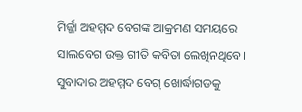ମିର୍ଜ୍ଜା ଅହମ୍ମଦ ବେଗଙ୍କ ଆକ୍ରମଣ ସମୟରେ ସାଲବେଗ ଉକ୍ତ ଗୀତି କବିତା ଲେଖିନଥିବେ। ସୁବାଦାର ଅହମ୍ମଦ ବେଗ୍ ଖୋର୍ଦ୍ଧାଗଡକୁ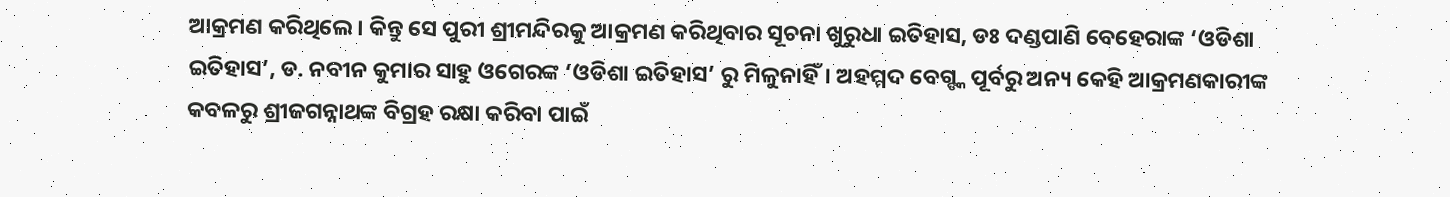ଆକ୍ରମଣ କରିଥିଲେ। କିନ୍ତୁ ସେ ପୁରୀ ଶ୍ରୀମନ୍ଦିରକୁ ଆକ୍ରମଣ କରିଥିବାର ସୂଚନା ଖୁରୁଧା ଇତିହାସ, ଡଃ ଦଣ୍ଡପାଣି ବେହେରାଙ୍କ ‘ଓଡିଶା ଇତିହାସ’, ଡ. ନବୀନ କୁମାର ସାହୁ ଓଗେରଙ୍କ ‘ଓଡିଶା ଇତିହାସ’ ରୁ ମିଳୁନାହିଁ। ଅହମ୍ମଦ ବେଗ୍ଙ୍କ ପୂର୍ବରୁ ଅନ୍ୟ କେହି ଆକ୍ରମଣକାରୀଙ୍କ କବଳରୁ ଶ୍ରୀଜଗନ୍ନାଥଙ୍କ ବିଗ୍ରହ ରକ୍ଷା କରିବା ପାଇଁ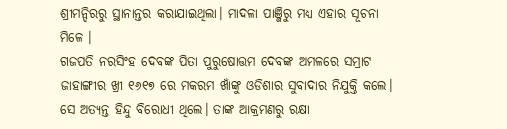ଶ୍ରୀମନ୍ଦିରରୁ ସ୍ଥାନାନ୍ତର କରାଯାଇଥିଲା। ମାଦଳା ପାଞ୍ଜିରୁ ମଧ୍ୟ ଏହାର ସୂଚନା ମିଳେ ।
ଗଜପତି ନରସିଂହ ଦେବଙ୍କ ପିତା ପୁରୁଷୋତ୍ତମ ଦେବଙ୍କ ଅମଳରେ ସମ୍ରାଟ ଜାହାଙ୍ଗୀର ଖ୍ରୀ ୧୬୧୭ ରେ ମକରମ ଖାଁଙ୍କୁ ଓଡିଶାର ସୁବାଦାର ନିଯୁକ୍ତି କଲେ। ସେ ଅତ୍ୟନ୍ତ ହିନ୍ଦୁ ବିରୋଧୀ ଥିଲେ। ତାଙ୍କ ଆକ୍ରମଣରୁ ରକ୍ଷା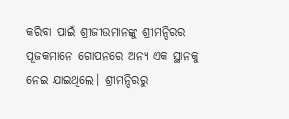କରିବା ପାଇଁ ଶ୍ରୀଜୀଉମାନଙ୍କୁ ଶ୍ରୀମନ୍ଦିରର ପୂଜକମାନେ ଗୋପନରେ ଅନ୍ୟ ଏକ ସ୍ଥାନକୁ ନେଇ ଯାଇଥିଲେ। ଶ୍ରୀମନ୍ଦିରରୁ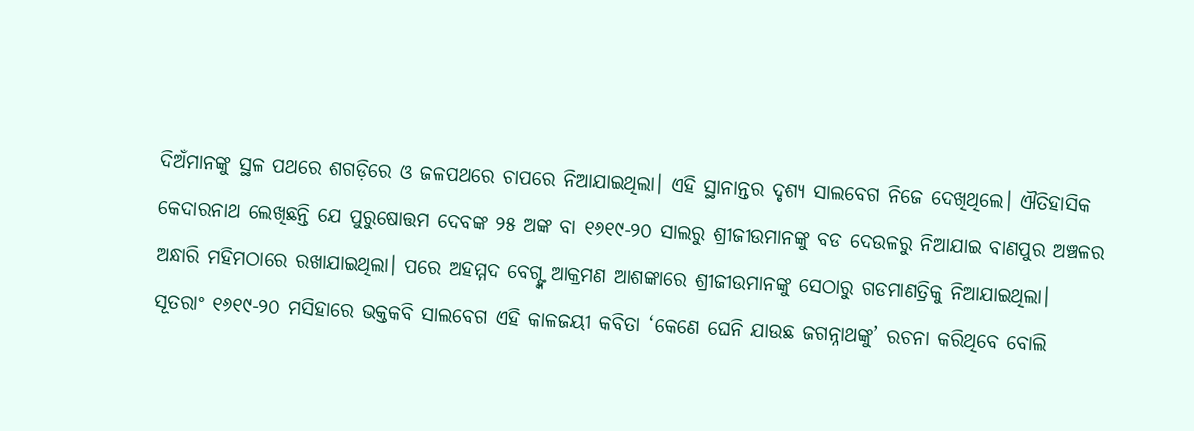ଦିଅଁମାନଙ୍କୁ ସ୍ଥଳ ପଥରେ ଶଗଡ଼ିରେ ଓ ଜଳପଥରେ ଚାପରେ ନିଆଯାଇଥିଲା। ଏହି ସ୍ଥାନାନ୍ତର ଦୃଶ୍ୟ ସାଲବେଗ ନିଜେ ଦେଖିଥିଲେ। ଐତିହାସିକ କେଦାରନାଥ ଲେଖିଛନ୍ତି ଯେ ପୁରୁଷୋତ୍ତମ ଦେବଙ୍କ ୨୫ ଅଙ୍କ ବା ୧୬୧୯-୨୦ ସାଲରୁ ଶ୍ରୀଜୀଉମାନଙ୍କୁ ବଡ ଦେଉଳରୁ ନିଆଯାଇ ବାଣପୁର ଅଞ୍ଚଳର ଅନ୍ଧାରି ମହିମଠାରେ ରଖାଯାଇଥିଲା। ପରେ ଅହମ୍ମଦ ବେଗ୍ଙ୍କ ଆକ୍ରମଣ ଆଶଙ୍କାରେ ଶ୍ରୀଜୀଉମାନଙ୍କୁ ସେଠାରୁ ଗଡମାଣତ୍ରିକୁ ନିଆଯାଇଥିଲା।
ସୂତରାଂ ୧୬୧୯-୨୦ ମସିହାରେ ଭକ୍ତକବି ସାଲବେଗ ଏହି କାଳଜୟୀ କବିତା ‘କେଣେ ଘେନି ଯାଉଛ ଜଗନ୍ନାଥଙ୍କୁ’ ରଚନା କରିଥିବେ ବୋଲି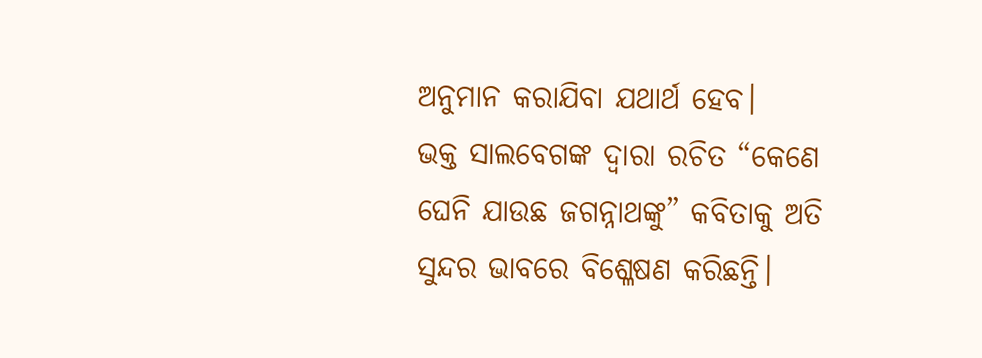ଅନୁମାନ କରାଯିବା ଯଥାର୍ଥ ହେବ।
ଭକ୍ତ ସାଲବେଗଙ୍କ ଦ୍ଵାରା ରଚିତ “କେଣେ ଘେନି ଯାଉଛ ଜଗନ୍ନାଥଙ୍କୁ” କବିତାକୁ ଅତି ସୁନ୍ଦର ଭାବରେ ବିଶ୍ଳେଷଣ କରିଛନ୍ତି।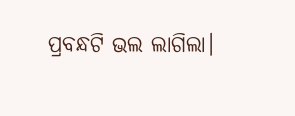ପ୍ରବନ୍ଧଟି ଭଲ ଲାଗିଲା।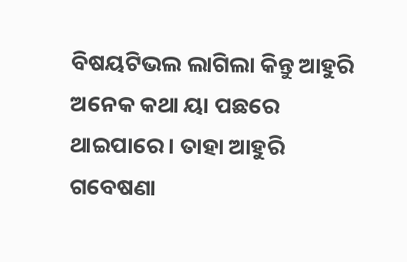ବିଷୟଟିଭଲ ଲାଗିଲା କିନ୍ତୁ ଆହୁରି ଅନେକ କଥା ୟା ପଛରେ ଥାଇପାରେ । ତାହା ଆହୁରି ଗବେଷଣା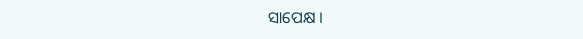ସାପେକ୍ଷ ।